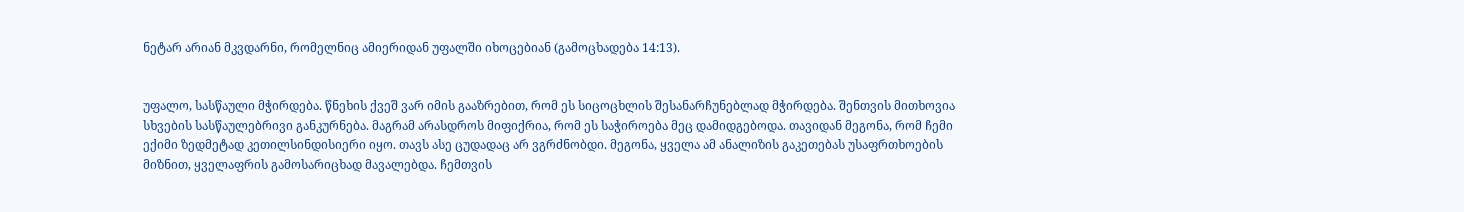ნეტარ არიან მკვდარნი, რომელნიც ამიერიდან უფალში იხოცებიან (გამოცხადება 14:13).


უფალო, სასწაული მჭირდება. წნეხის ქვეშ ვარ იმის გააზრებით, რომ ეს სიცოცხლის შესანარჩუნებლად მჭირდება. შენთვის მითხოვია სხვების სასწაულებრივი განკურნება. მაგრამ არასდროს მიფიქრია, რომ ეს საჭიროება მეც დამიდგებოდა. თავიდან მეგონა, რომ ჩემი ექიმი ზედმეტად კეთილსინდისიერი იყო. თავს ასე ცუდადაც არ ვგრძნობდი. მეგონა, ყველა ამ ანალიზის გაკეთებას უსაფრთხოების მიზნით, ყველაფრის გამოსარიცხად მავალებდა. ჩემთვის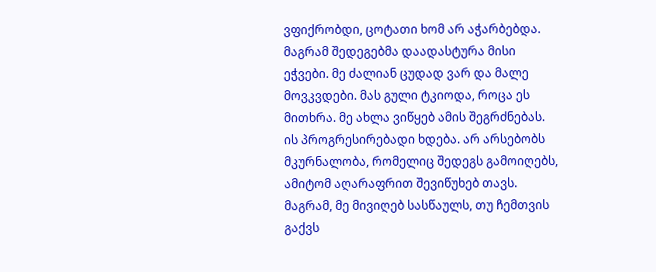ვფიქრობდი, ცოტათი ხომ არ აჭარბებდა. მაგრამ შედეგებმა დაადასტურა მისი ეჭვები. მე ძალიან ცუდად ვარ და მალე მოვკვდები. მას გული ტკიოდა, როცა ეს მითხრა. მე ახლა ვიწყებ ამის შეგრძნებას. ის პროგრესირებადი ხდება. არ არსებობს მკურნალობა, რომელიც შედეგს გამოიღებს, ამიტომ აღარაფრით შევიწუხებ თავს. მაგრამ, მე მივიღებ სასწაულს, თუ ჩემთვის გაქვს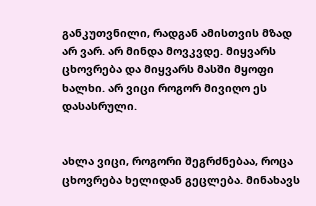განკუთვნილი, რადგან ამისთვის მზად არ ვარ. არ მინდა მოვკვდე. მიყვარს ცხოვრება და მიყვარს მასში მყოფი ხალხი. არ ვიცი როგორ მივიღო ეს დასასრული.


ახლა ვიცი, როგორი შეგრძნებაა, როცა ცხოვრება ხელიდან გეცლება. მინახავს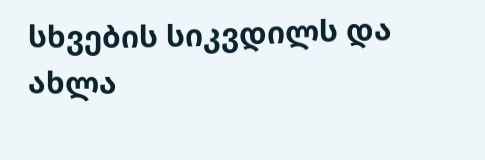სხვების სიკვდილს და ახლა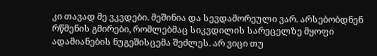კი თავად მე ვკვდები. მეშინია და სევდამორეული ვარ. არსებობდნენ რწმენის გმირები, რომლებმაც სიკვდილის სარეცელზე მყოფი ადამიანების ნუგეშისცემა შეძლეს. არ ვიცი თუ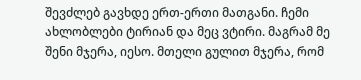შევძლებ გავხდე ერთ-ერთი მათგანი. ჩემი ახლობლები ტირიან და მეც ვტირი. მაგრამ მე შენი მჯერა, იესო. მთელი გულით მჯერა, რომ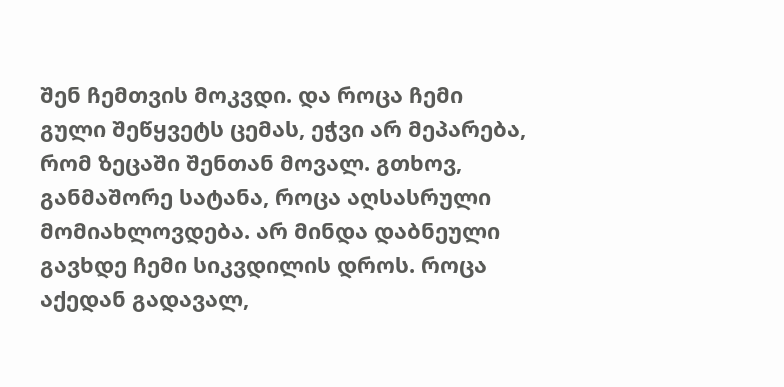შენ ჩემთვის მოკვდი. და როცა ჩემი გული შეწყვეტს ცემას, ეჭვი არ მეპარება, რომ ზეცაში შენთან მოვალ. გთხოვ, განმაშორე სატანა, როცა აღსასრული მომიახლოვდება. არ მინდა დაბნეული გავხდე ჩემი სიკვდილის დროს. როცა აქედან გადავალ,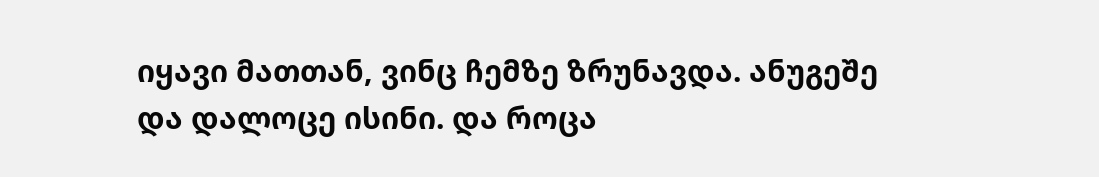იყავი მათთან, ვინც ჩემზე ზრუნავდა. ანუგეშე და დალოცე ისინი. და როცა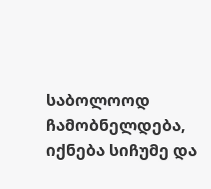საბოლოოდ ჩამობნელდება, იქნება სიჩუმე და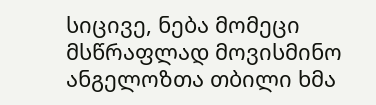სიცივე, ნება მომეცი მსწრაფლად მოვისმინო ანგელოზთა თბილი ხმა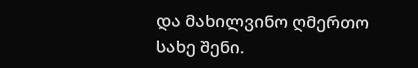და მახილვინო ღმერთო სახე შენი.